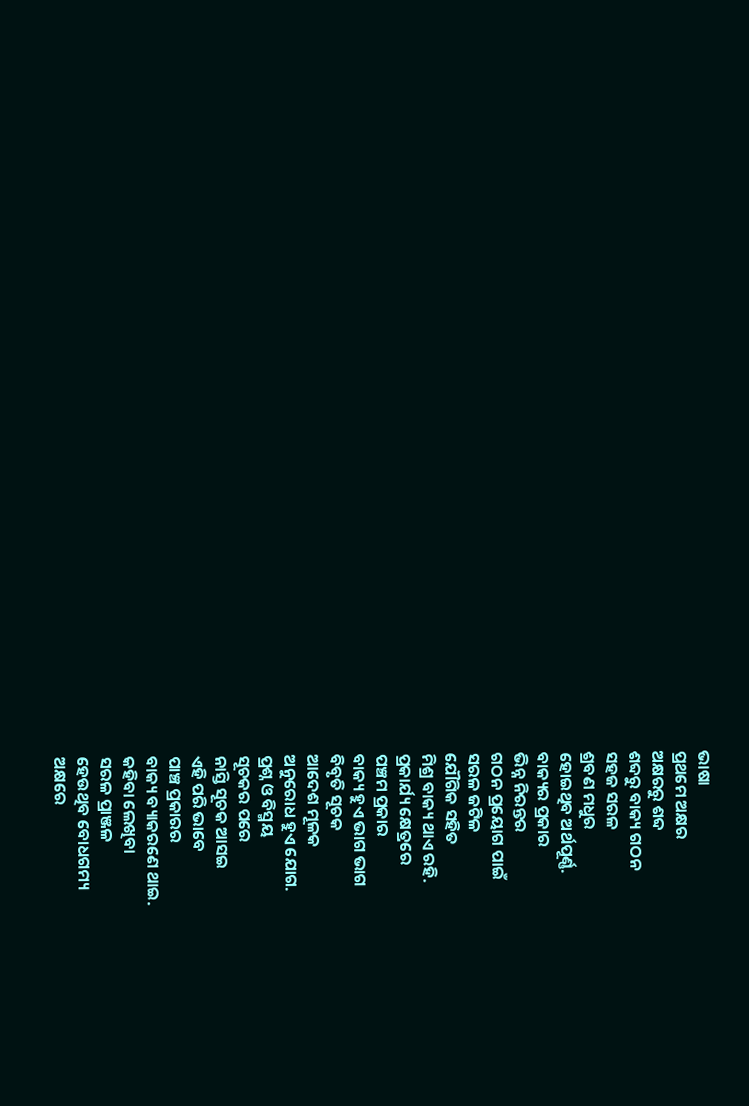ଭାଷା
ପ୍ରଥମେ ଅକ୍ଷର
ଅକ୍ଷରରୁ ଶବ୍ଦ
ଶବ୍ଦରୁ ବାକ୍ୟ ଗଠନ
ସହଜ ସରଳ
ଶ୍ରବଣ ମଧୁର
ହୋଇଥିବ ଅର୍ଥପୂର୍ଣ୍ଣ.
ବାକ୍ୟର ପ୍ରକାର
ଭିନ୍ନ ନିରନ୍ତର
ଗଠନ ପ୍ରୟୋଗ ପାଇଁ
ସରଳ ଜଟିଳ
ଯୌଗିକ ସହିତ
ମିଶ୍ର ବାକ୍ୟ ଥାଏ ରହି.
ପ୍ରକାର୍ଯ୍ୟ କ୍ଷେତ୍ରରେ
ପଞ୍ଚମ ପ୍ରକାର
ବାକ୍ୟ ହୁଏ ଭାଗ ଭାଗ
ବିବୃତି ସୂଚକ
ଆଦେଶ ମୂଳକ
ଅନୁରୋଧ ହୁଏ ଯୋଗ.
ପ୍ରଶ୍ନ ଓ ବିସ୍ମୟ
ସୂଚକର ପରେ
ନାସ୍ତି ସୂଚକ ଆସଇ
ଏହି ପରି ଭାବେ
ପାଞ୍ଚ ପ୍ରକାରର
ବାକ୍ୟ ବ୍ୟାକରଣେ ଥାଇ.
କହିବା ଲେଖିବା
ସରଳ ପ୍ରାଞ୍ଜଳ
ହେଉଥିବ ବୋଧଗମ୍ୟ
ଅକ୍ଷରେ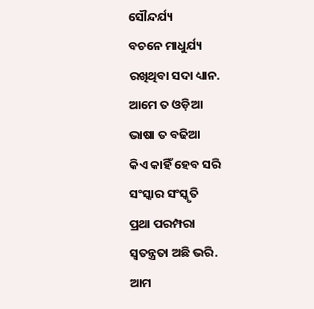ସୌନ୍ଦର୍ଯ୍ୟ
ବଚନେ ମାଧୁର୍ଯ୍ୟ
ରଖିଥିବା ସଦା ଧ୍ୟାନ.
ଆମେ ତ ଓଡ଼ିଆ
ଭାଷା ତ ବଢିଆ
କିଏ କାହିଁ ହେବ ସରି
ସଂସ୍କାର ସଂସ୍କୃତି
ପ୍ରଥା ପରମ୍ପରା
ସ୍ୱତନ୍ତ୍ରତା ଅଛି ଭରି.
ଆମ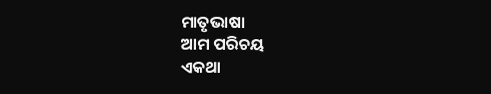ମାତୃଭାଷା
ଆମ ପରିଚୟ
ଏକଥା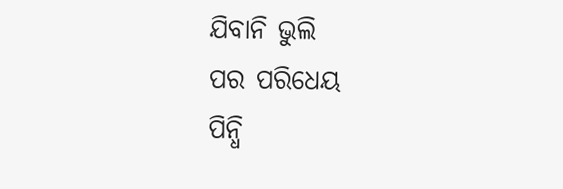ଯିବାନି ଭୁଲି
ପର ପରିଧେୟ
ପିନ୍ଧି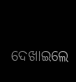ଦେଖାଇଲେ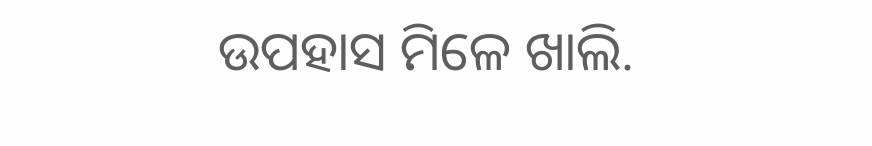ଉପହାସ ମିଳେ ଖାଲି.